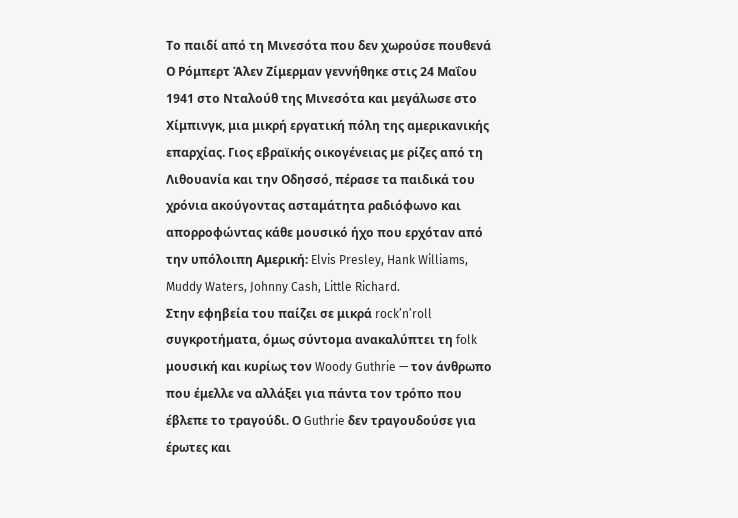Το παιδί από τη Μινεσότα που δεν χωρούσε πουθενά
Ο Ρόμπερτ Άλεν Ζίμερμαν γεννήθηκε στις 24 Μαΐου 1941 στο Νταλούθ της Μινεσότα και μεγάλωσε στο Χίμπινγκ, μια μικρή εργατική πόλη της αμερικανικής επαρχίας. Γιος εβραϊκής οικογένειας με ρίζες από τη Λιθουανία και την Οδησσό, πέρασε τα παιδικά του χρόνια ακούγοντας ασταμάτητα ραδιόφωνο και απορροφώντας κάθε μουσικό ήχο που ερχόταν από την υπόλοιπη Αμερική: Elvis Presley, Hank Williams, Muddy Waters, Johnny Cash, Little Richard.
Στην εφηβεία του παίζει σε μικρά rock’n’roll συγκροτήματα, όμως σύντομα ανακαλύπτει τη folk μουσική και κυρίως τον Woody Guthrie — τον άνθρωπο που έμελλε να αλλάξει για πάντα τον τρόπο που έβλεπε το τραγούδι. Ο Guthrie δεν τραγουδούσε για έρωτες και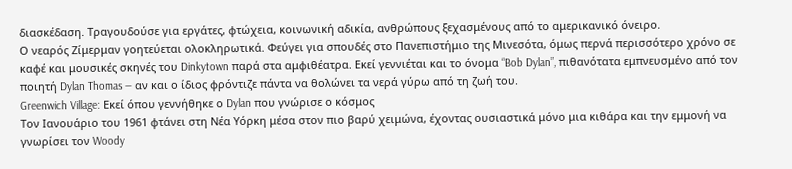διασκέδαση. Τραγουδούσε για εργάτες, φτώχεια, κοινωνική αδικία, ανθρώπους ξεχασμένους από το αμερικανικό όνειρο.
Ο νεαρός Ζίμερμαν γοητεύεται ολοκληρωτικά. Φεύγει για σπουδές στο Πανεπιστήμιο της Μινεσότα, όμως περνά περισσότερο χρόνο σε καφέ και μουσικές σκηνές του Dinkytown παρά στα αμφιθέατρα. Εκεί γεννιέται και το όνομα “Bob Dylan”, πιθανότατα εμπνευσμένο από τον ποιητή Dylan Thomas — αν και ο ίδιος φρόντιζε πάντα να θολώνει τα νερά γύρω από τη ζωή του.
Greenwich Village: Εκεί όπου γεννήθηκε ο Dylan που γνώρισε ο κόσμος
Τον Ιανουάριο του 1961 φτάνει στη Νέα Υόρκη μέσα στον πιο βαρύ χειμώνα, έχοντας ουσιαστικά μόνο μια κιθάρα και την εμμονή να γνωρίσει τον Woody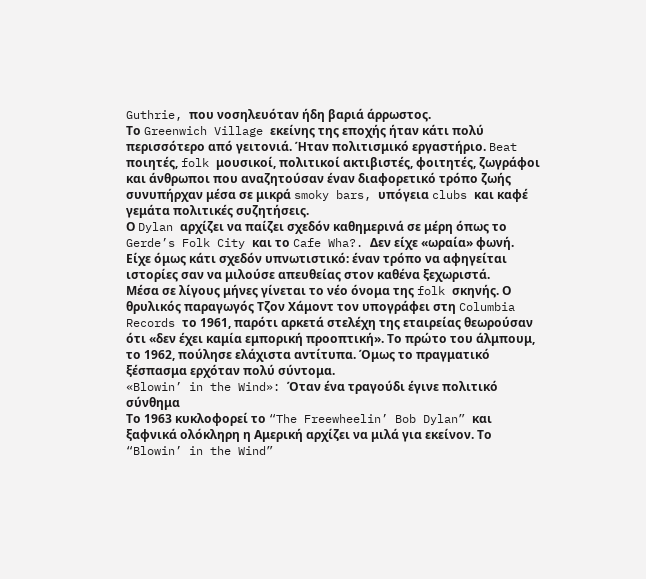Guthrie, που νοσηλευόταν ήδη βαριά άρρωστος.
Το Greenwich Village εκείνης της εποχής ήταν κάτι πολύ περισσότερο από γειτονιά. Ήταν πολιτισμικό εργαστήριο. Beat ποιητές, folk μουσικοί, πολιτικοί ακτιβιστές, φοιτητές, ζωγράφοι και άνθρωποι που αναζητούσαν έναν διαφορετικό τρόπο ζωής συνυπήρχαν μέσα σε μικρά smoky bars, υπόγεια clubs και καφέ γεμάτα πολιτικές συζητήσεις.
Ο Dylan αρχίζει να παίζει σχεδόν καθημερινά σε μέρη όπως το Gerde’s Folk City και το Cafe Wha?. Δεν είχε «ωραία» φωνή. Είχε όμως κάτι σχεδόν υπνωτιστικό: έναν τρόπο να αφηγείται ιστορίες σαν να μιλούσε απευθείας στον καθένα ξεχωριστά.
Μέσα σε λίγους μήνες γίνεται το νέο όνομα της folk σκηνής. Ο θρυλικός παραγωγός Τζον Χάμοντ τον υπογράφει στη Columbia Records το 1961, παρότι αρκετά στελέχη της εταιρείας θεωρούσαν ότι «δεν έχει καμία εμπορική προοπτική». Το πρώτο του άλμπουμ, το 1962, πούλησε ελάχιστα αντίτυπα. Όμως το πραγματικό ξέσπασμα ερχόταν πολύ σύντομα.
«Blowin’ in the Wind»: Όταν ένα τραγούδι έγινε πολιτικό σύνθημα
Το 1963 κυκλοφορεί το “The Freewheelin’ Bob Dylan” και ξαφνικά ολόκληρη η Αμερική αρχίζει να μιλά για εκείνον. Το “Blowin’ in the Wind”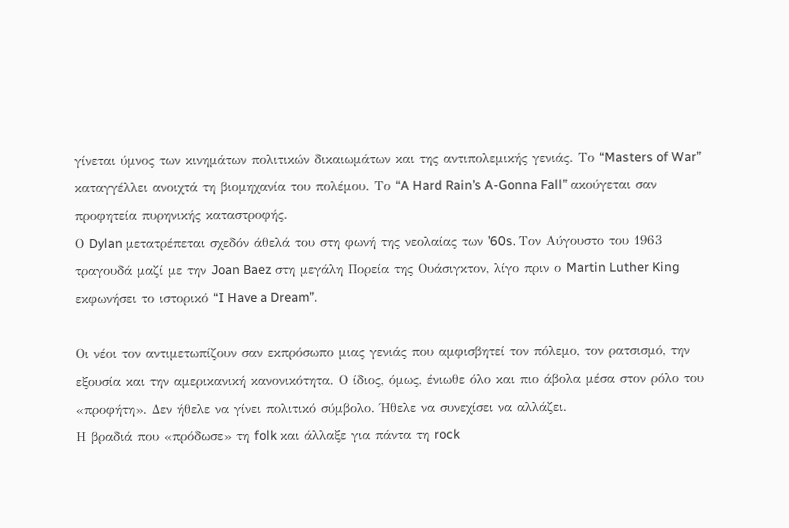γίνεται ύμνος των κινημάτων πολιτικών δικαιωμάτων και της αντιπολεμικής γενιάς. Το “Masters of War” καταγγέλλει ανοιχτά τη βιομηχανία του πολέμου. Το “A Hard Rain’s A-Gonna Fall” ακούγεται σαν προφητεία πυρηνικής καταστροφής.
Ο Dylan μετατρέπεται σχεδόν άθελά του στη φωνή της νεολαίας των ’60s. Τον Αύγουστο του 1963 τραγουδά μαζί με την Joan Baez στη μεγάλη Πορεία της Ουάσιγκτον, λίγο πριν ο Martin Luther King εκφωνήσει το ιστορικό “I Have a Dream”.

Οι νέοι τον αντιμετωπίζουν σαν εκπρόσωπο μιας γενιάς που αμφισβητεί τον πόλεμο, τον ρατσισμό, την εξουσία και την αμερικανική κανονικότητα. Ο ίδιος, όμως, ένιωθε όλο και πιο άβολα μέσα στον ρόλο του «προφήτη». Δεν ήθελε να γίνει πολιτικό σύμβολο. Ήθελε να συνεχίσει να αλλάζει.
Η βραδιά που «πρόδωσε» τη folk και άλλαξε για πάντα τη rock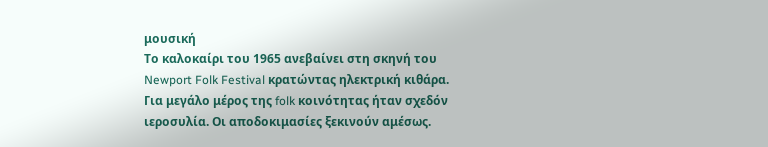μουσική
Το καλοκαίρι του 1965 ανεβαίνει στη σκηνή του Newport Folk Festival κρατώντας ηλεκτρική κιθάρα. Για μεγάλο μέρος της folk κοινότητας ήταν σχεδόν ιεροσυλία. Οι αποδοκιμασίες ξεκινούν αμέσως.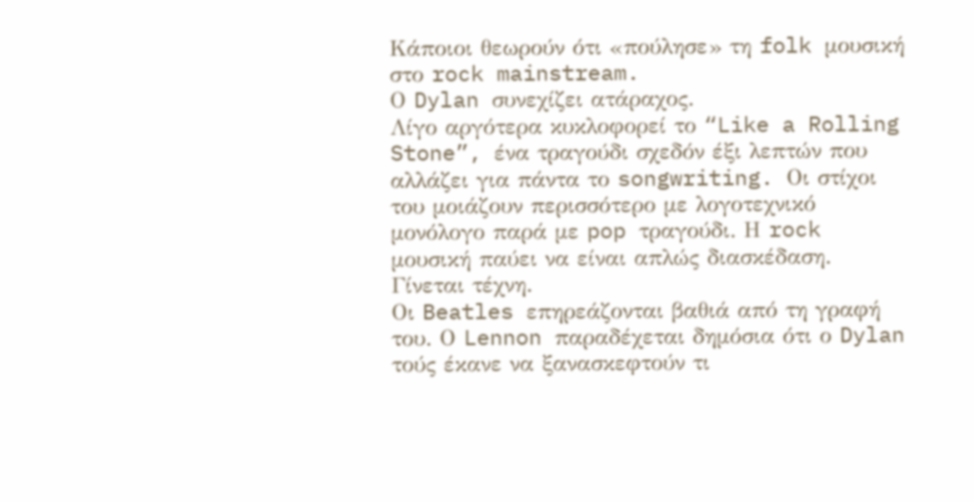Κάποιοι θεωρούν ότι «πούλησε» τη folk μουσική στο rock mainstream.
Ο Dylan συνεχίζει ατάραχος.
Λίγο αργότερα κυκλοφορεί το “Like a Rolling Stone”, ένα τραγούδι σχεδόν έξι λεπτών που αλλάζει για πάντα το songwriting. Οι στίχοι του μοιάζουν περισσότερο με λογοτεχνικό μονόλογο παρά με pop τραγούδι. Η rock μουσική παύει να είναι απλώς διασκέδαση. Γίνεται τέχνη.
Οι Beatles επηρεάζονται βαθιά από τη γραφή του. Ο Lennon παραδέχεται δημόσια ότι ο Dylan τούς έκανε να ξανασκεφτούν τι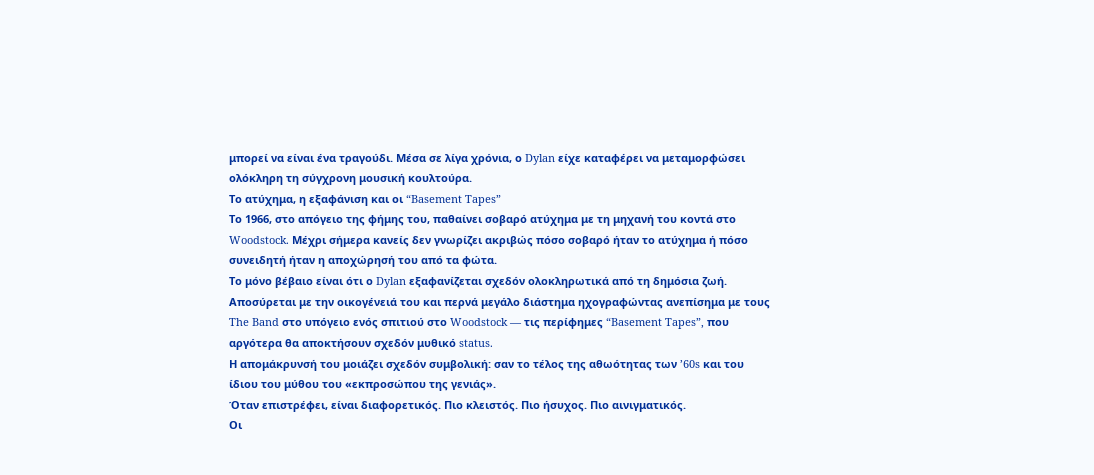μπορεί να είναι ένα τραγούδι. Μέσα σε λίγα χρόνια, ο Dylan είχε καταφέρει να μεταμορφώσει ολόκληρη τη σύγχρονη μουσική κουλτούρα.
Το ατύχημα, η εξαφάνιση και οι “Basement Tapes”
Το 1966, στο απόγειο της φήμης του, παθαίνει σοβαρό ατύχημα με τη μηχανή του κοντά στο Woodstock. Μέχρι σήμερα κανείς δεν γνωρίζει ακριβώς πόσο σοβαρό ήταν το ατύχημα ή πόσο συνειδητή ήταν η αποχώρησή του από τα φώτα.
Το μόνο βέβαιο είναι ότι ο Dylan εξαφανίζεται σχεδόν ολοκληρωτικά από τη δημόσια ζωή. Αποσύρεται με την οικογένειά του και περνά μεγάλο διάστημα ηχογραφώντας ανεπίσημα με τους The Band στο υπόγειο ενός σπιτιού στο Woodstock — τις περίφημες “Basement Tapes”, που αργότερα θα αποκτήσουν σχεδόν μυθικό status.
Η απομάκρυνσή του μοιάζει σχεδόν συμβολική: σαν το τέλος της αθωότητας των ’60s και του ίδιου του μύθου του «εκπροσώπου της γενιάς».
Όταν επιστρέφει, είναι διαφορετικός. Πιο κλειστός. Πιο ήσυχος. Πιο αινιγματικός.
Οι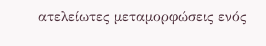ατελείωτες μεταμορφώσεις ενός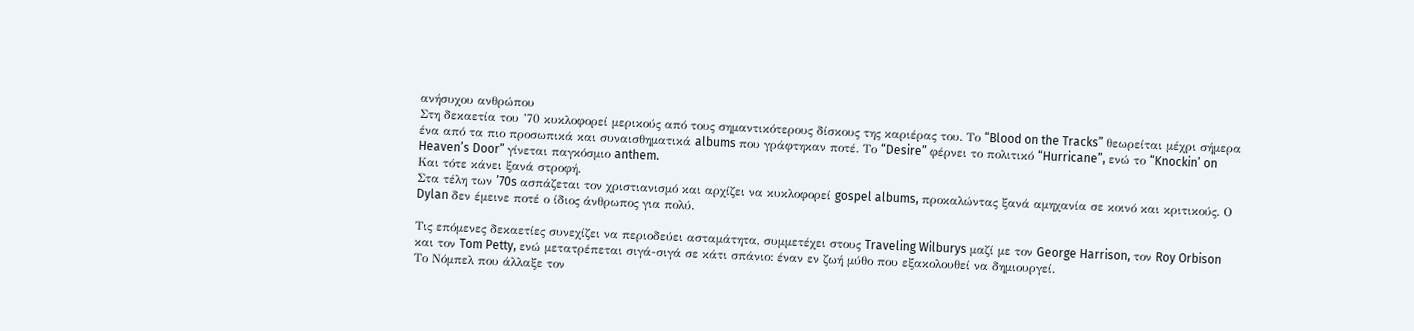ανήσυχου ανθρώπου
Στη δεκαετία του ’70 κυκλοφορεί μερικούς από τους σημαντικότερους δίσκους της καριέρας του. Το “Blood on the Tracks” θεωρείται μέχρι σήμερα ένα από τα πιο προσωπικά και συναισθηματικά albums που γράφτηκαν ποτέ. Το “Desire” φέρνει το πολιτικό “Hurricane”, ενώ το “Knockin’ on Heaven’s Door” γίνεται παγκόσμιο anthem.
Και τότε κάνει ξανά στροφή.
Στα τέλη των ’70s ασπάζεται τον χριστιανισμό και αρχίζει να κυκλοφορεί gospel albums, προκαλώντας ξανά αμηχανία σε κοινό και κριτικούς. Ο Dylan δεν έμεινε ποτέ ο ίδιος άνθρωπος για πολύ.

Τις επόμενες δεκαετίες συνεχίζει να περιοδεύει ασταμάτητα, συμμετέχει στους Traveling Wilburys μαζί με τον George Harrison, τον Roy Orbison και τον Tom Petty, ενώ μετατρέπεται σιγά-σιγά σε κάτι σπάνιο: έναν εν ζωή μύθο που εξακολουθεί να δημιουργεί.
Το Νόμπελ που άλλαξε τον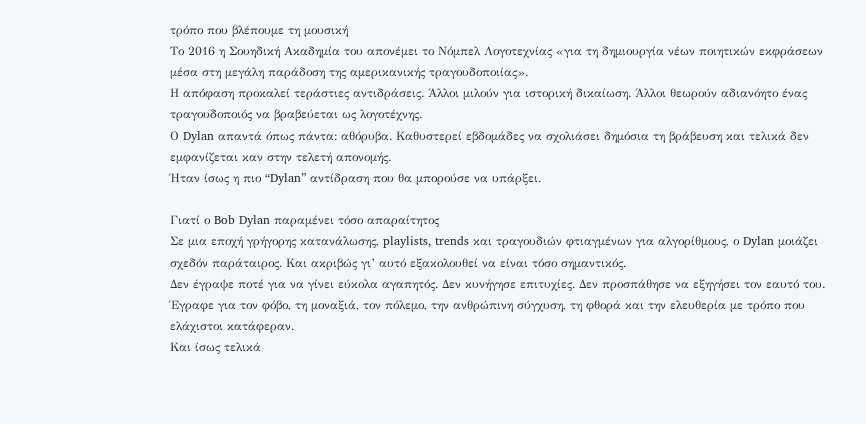τρόπο που βλέπουμε τη μουσική
Το 2016 η Σουηδική Ακαδημία του απονέμει το Νόμπελ Λογοτεχνίας «για τη δημιουργία νέων ποιητικών εκφράσεων μέσα στη μεγάλη παράδοση της αμερικανικής τραγουδοποιίας».
Η απόφαση προκαλεί τεράστιες αντιδράσεις. Άλλοι μιλούν για ιστορική δικαίωση. Άλλοι θεωρούν αδιανόητο ένας τραγουδοποιός να βραβεύεται ως λογοτέχνης.
Ο Dylan απαντά όπως πάντα: αθόρυβα. Καθυστερεί εβδομάδες να σχολιάσει δημόσια τη βράβευση και τελικά δεν εμφανίζεται καν στην τελετή απονομής.
Ήταν ίσως η πιο “Dylan” αντίδραση που θα μπορούσε να υπάρξει.

Γιατί ο Bob Dylan παραμένει τόσο απαραίτητος
Σε μια εποχή γρήγορης κατανάλωσης, playlists, trends και τραγουδιών φτιαγμένων για αλγορίθμους, ο Dylan μοιάζει σχεδόν παράταιρος. Και ακριβώς γι’ αυτό εξακολουθεί να είναι τόσο σημαντικός.
Δεν έγραψε ποτέ για να γίνει εύκολα αγαπητός. Δεν κυνήγησε επιτυχίες. Δεν προσπάθησε να εξηγήσει τον εαυτό του.
Έγραφε για τον φόβο, τη μοναξιά, τον πόλεμο, την ανθρώπινη σύγχυση, τη φθορά και την ελευθερία με τρόπο που ελάχιστοι κατάφεραν.
Και ίσως τελικά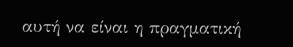αυτή να είναι η πραγματική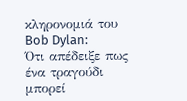κληρονομιά του Bob Dylan:
Ότι απέδειξε πως ένα τραγούδι μπορεί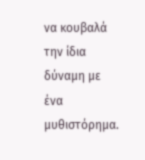να κουβαλά την ίδια δύναμη με ένα μυθιστόρημα.